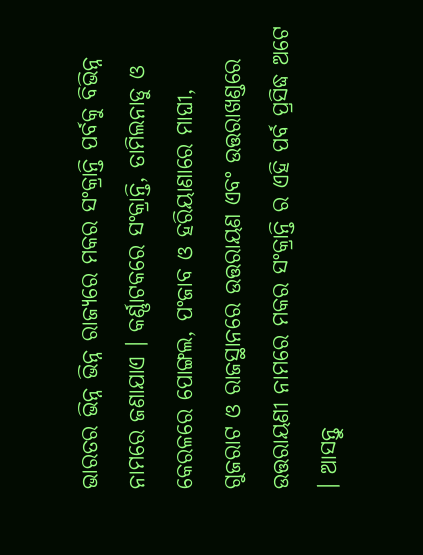ଭାରତର ଭିନ୍ନ ଭିନ୍ନ ରାଜ୍ୟରେ ମକର ସଂକ୍ରାନ୍ତି ପର୍ବକୁ ବିଭିନ୍ନ ନାମରେ ଜଣାଯାଏ । କର୍ଣ୍ଣାଟକରେ ସଂକ୍ରାନ୍ତି, ତାମିଲନାଡୁ ଓ କେରଳରେ ପୋଙ୍ଗଲ, ପଂଜାବ ଓ ହରିୟାଣାରେ ମାଘୀ, ଗୁଜରାଟ ଓ ରାଜସ୍ଥାନରେ ଉତ୍ତରାୟଣ ଏବଂ ଉତ୍ତରାଖଣ୍ଡରେ ଉତ୍ତରାୟଣୀ ନାମରେ ମକର ସଂକ୍ରାନ୍ତି ର ଏହି ପର୍ବ ପ୍ରସିଦ୍ଧ ଅଟେ । ଆସନ୍ତୁ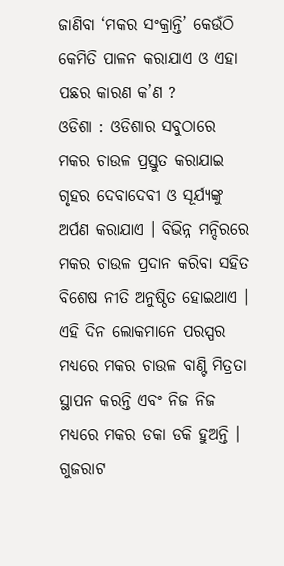ଜାଣିବା ‘ମକର ସଂକ୍ରାନ୍ତି’ କେଉଁଠି କେମିତି ପାଳନ କରାଯାଏ ଓ ଏହା ପଛର କାରଣ କ’ଣ ?
ଓଡିଶା : ଓଡିଶାର ସବୁଠାରେ ମକର ଚାଉଳ ପ୍ରସ୍ତୁତ କରାଯାଇ ଗୃହର ଦେବାଦେବୀ ଓ ସୂର୍ଯ୍ୟଙ୍କୁ ଅର୍ପଣ କରାଯାଏ । ବିଭିନ୍ନ ମନ୍ଦିରରେ ମକର ଚାଉଳ ପ୍ରଦାନ କରିବା ସହିତ ବିଶେଷ ନୀତି ଅନୁଷ୍ଠିତ ହୋଇଥାଏ । ଏହି ଦିନ ଲୋକମାନେ ପରସ୍ପର ମଧ୍ୟରେ ମକର ଚାଉଳ ବାଣ୍ଟି ମିତ୍ରତା ସ୍ଥାପନ କରନ୍ତି ଏବଂ ନିଜ ନିଜ ମଧ୍ୟରେ ମକର ଡକା ଡକି ହୁଅନ୍ତି ।
ଗୁଜରାଟ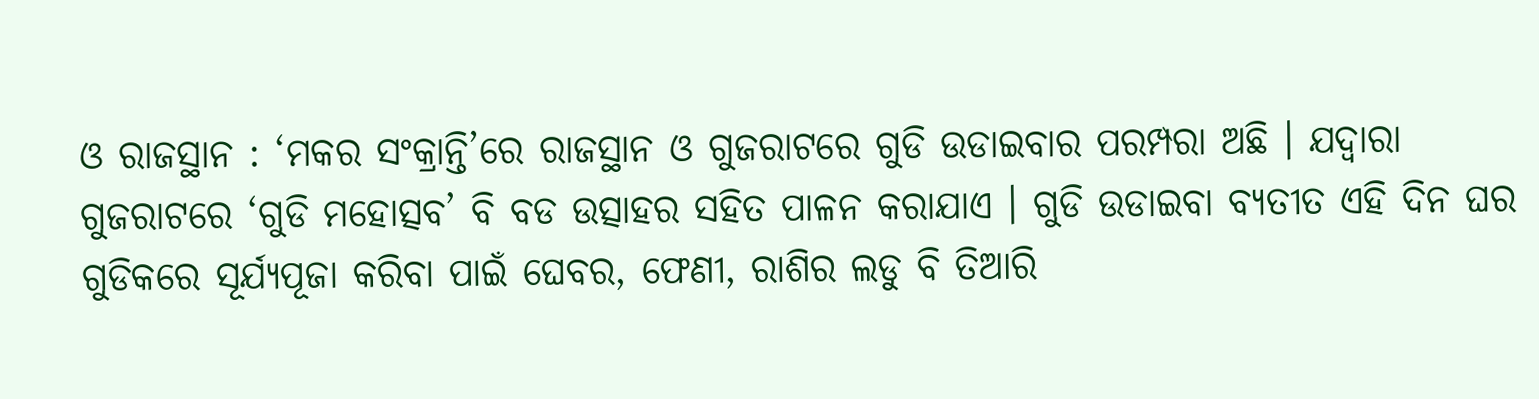ଓ ରାଜସ୍ଥାନ : ‘ମକର ସଂକ୍ରାନ୍ତି’ରେ ରାଜସ୍ଥାନ ଓ ଗୁଜରାଟରେ ଗୁଡି ଉଡାଇବାର ପରମ୍ପରା ଅଛି । ଯଦ୍ୱାରା ଗୁଜରାଟରେ ‘ଗୁଡି ମହୋତ୍ସବ’ ବି ବଡ ଉତ୍ସାହର ସହିତ ପାଳନ କରାଯାଏ । ଗୁଡି ଉଡାଇବା ବ୍ୟତୀତ ଏହି ଦିନ ଘର ଗୁଡିକରେ ସୂର୍ଯ୍ୟପୂଜା କରିବା ପାଇଁ ଘେବର, ଫେଣୀ, ରାଶିର ଲଡୁ ବି ତିଆରି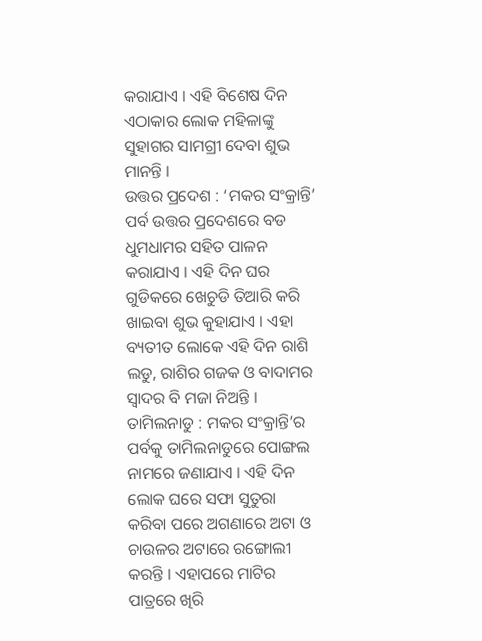କରାଯାଏ । ଏହି ବିଶେଷ ଦିନ ଏଠାକାର ଲୋକ ମହିଳାଙ୍କୁ ସୁହାଗର ସାମଗ୍ରୀ ଦେବା ଶୁଭ ମାନନ୍ତି ।
ଉତ୍ତର ପ୍ରଦେଶ : ‘ମକର ସଂକ୍ରାନ୍ତି’ ପର୍ବ ଉତ୍ତର ପ୍ରଦେଶରେ ବଡ ଧୁମଧାମର ସହିତ ପାଳନ କରାଯାଏ । ଏହି ଦିନ ଘର ଗୁଡିକରେ ଖେଚୁଡି ତିଆରି କରି ଖାଇବା ଶୁଭ କୁହାଯାଏ । ଏହା ବ୍ୟତୀତ ଲୋକେ ଏହି ଦିନ ରାଶି ଲଡୁ, ରାଶିର ଗଜକ ଓ ବାଦାମର ସ୍ୱାଦର ବି ମଜା ନିଅନ୍ତି ।
ତାମିଲନାଡୁ : ମକର ସଂକ୍ରାନ୍ତି’ର ପର୍ବକୁ ତାମିଲନାଡୁରେ ପୋଙ୍ଗଲ ନାମରେ ଜଣାଯାଏ । ଏହି ଦିନ ଲୋକ ଘରେ ସଫା ସୁତୁରା କରିବା ପରେ ଅଗଣାରେ ଅଟା ଓ ଚାଉଳର ଅଟାରେ ରଙ୍ଗୋଲୀ କରନ୍ତି । ଏହାପରେ ମାଟିର ପାତ୍ରରେ ଖିରି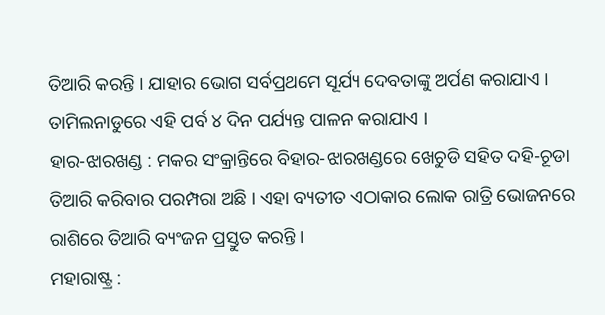ତିଆରି କରନ୍ତି । ଯାହାର ଭୋଗ ସର୍ବପ୍ରଥମେ ସୂର୍ଯ୍ୟ ଦେବତାଙ୍କୁ ଅର୍ପଣ କରାଯାଏ । ତାମିଲନାଡୁରେ ଏହି ପର୍ବ ୪ ଦିନ ପର୍ଯ୍ୟନ୍ତ ପାଳନ କରାଯାଏ ।
ହାର-ଝାରଖଣ୍ଡ : ମକର ସଂକ୍ରାନ୍ତିରେ ବିହାର-ଝାରଖଣ୍ଡରେ ଖେଚୁଡି ସହିତ ଦହି-ଚୂଡା ତିଆରି କରିବାର ପରମ୍ପରା ଅଛି । ଏହା ବ୍ୟତୀତ ଏଠାକାର ଲୋକ ରାତ୍ରି ଭୋଜନରେ ରାଶିରେ ତିଆରି ବ୍ୟଂଜନ ପ୍ରସ୍ତୁତ କରନ୍ତି ।
ମହାରାଷ୍ଟ୍ର :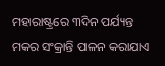ମହାରାଷ୍ଟ୍ରରେ ୩ଦିନ ପର୍ଯ୍ୟନ୍ତ ମକର ସଂକ୍ରାନ୍ତି ପାଳନ କରାଯାଏ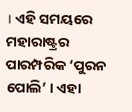। ଏହି ସମୟରେ ମହାରାଷ୍ଟ୍ରର ପାରମ୍ପରିକ ‘ପୁରନ ପୋଲି’ । ଏହା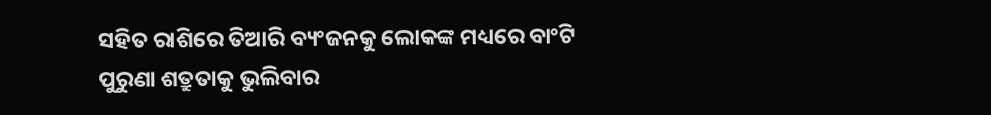ସହିତ ରାଶିରେ ତିଆରି ବ୍ୟଂଜନକୁ ଲୋକଙ୍କ ମଧ୍ୟରେ ବାଂଟି ପୁରୁଣା ଶତ୍ରୁତାକୁ ଭୁଲିବାର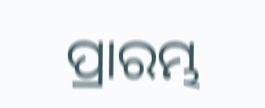ପ୍ରାରମ୍ଭ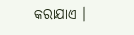କରାଯାଏ ।